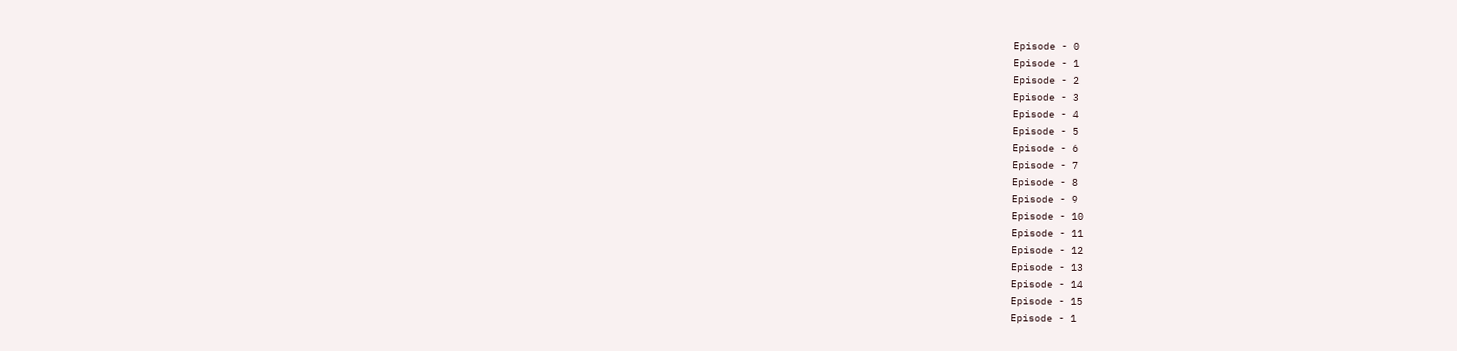Episode - 0
Episode - 1
Episode - 2
Episode - 3
Episode - 4
Episode - 5
Episode - 6
Episode - 7
Episode - 8
Episode - 9
Episode - 10
Episode - 11
Episode - 12
Episode - 13
Episode - 14
Episode - 15
Episode - 1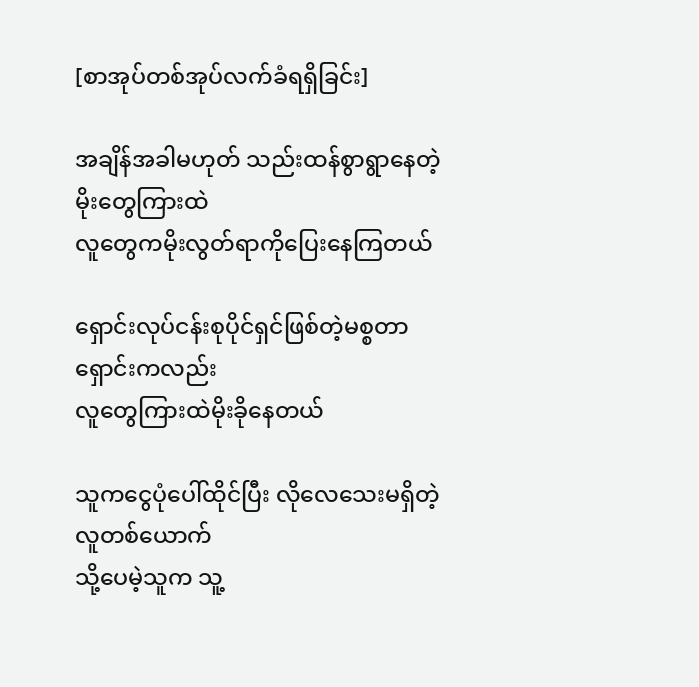[စာအုပ်တစ်အုပ်လက်ခံရရှိခြင်း]

အချိန်အခါမဟုတ် သည်းထန်စွာရွာနေတဲ့မိုးတွေကြားထဲ
လူတွေကမိုးလွတ်ရာကိုပြေးနေကြတယ်

ရှောင်းလုပ်ငန်းစုပိုင်ရှင်ဖြစ်တဲ့မစ္စတာရှောင်းကလည်း
လူတွေကြားထဲမိုးခိုနေတယ်

သူကငွေပုံပေါ်ထိုင်ပြီး လိုလေသေးမရှိတဲ့လူတစ်ယောက်
သို့ပေမဲ့သူက သူ့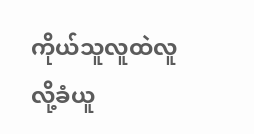ကိုယ်သူလူထဲလူလို့ခံယူ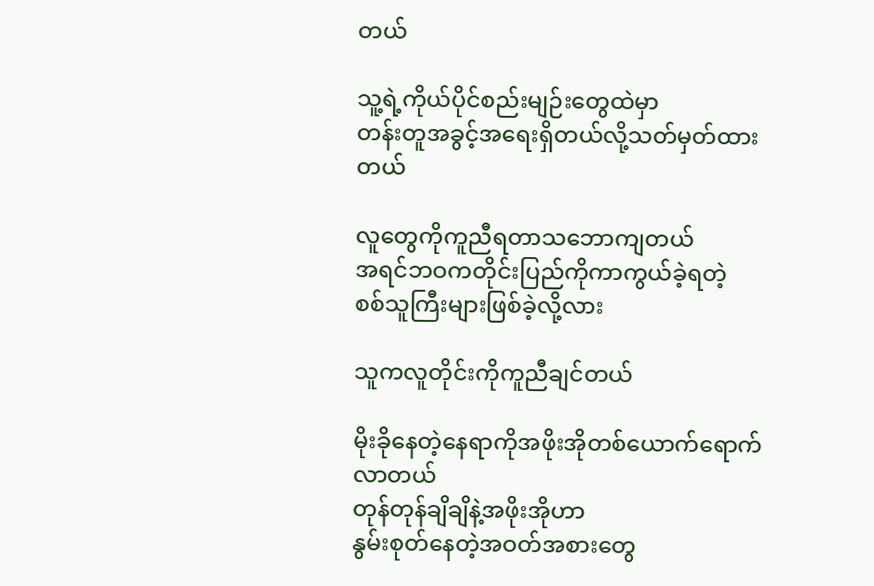တယ်

သူ့ရဲ့ကိုယ်ပိုင်စည်းမျဉ်းတွေထဲမှာ
တန်းတူအခွင့်အရေးရှိတယ်လို့သတ်မှတ်ထားတယ်

လူတွေကိုကူညီရတာသဘောကျတယ်
အရင်ဘဝကတိုင်းပြည်ကိုကာကွယ်ခဲ့ရတဲ့
စစ်သူကြီးများဖြစ်ခဲ့လို့လား

သူကလူတိုင်းကိုကူညီချင်တယ်

မိုးခိုနေတဲ့နေရာကိုအဖိုးအိုတစ်ယောက်ရောက်လာတယ်
တုန်တုန်ချိချိနဲ့အဖိုးအိုဟာ
နွမ်းစုတ်နေတဲ့အဝတ်အစားတွေ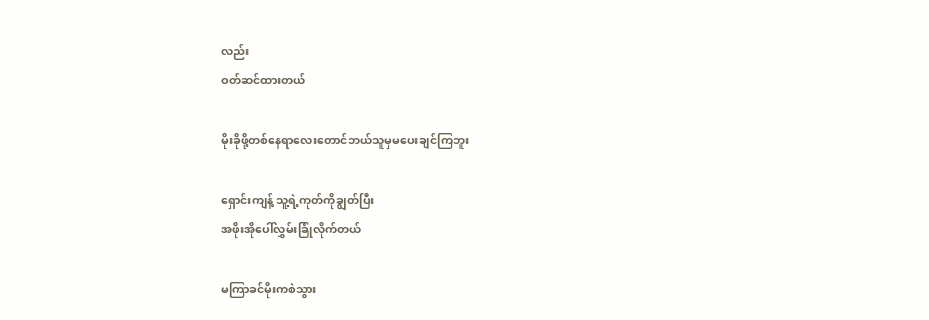လည်း
ဝတ်ဆင်ထားတယ်

မိုးခိုဖို့တစ်နေရာလေးတောင်ဘယ်သူမှမပေးချင်ကြဘူး

ရှောင်းကျန့် သူ့ရဲ့ကုတ်ကိုချွတ်ပြီး
အဖိုးအိုပေါ်လွှမ်းခြုံလိုက်တယ်

မကြာခင်မိုးကစဲသွား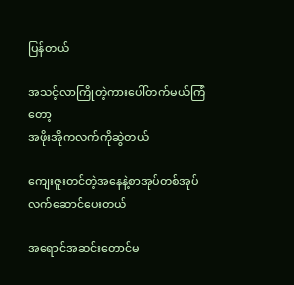ပြန်တယ်

အသင့်လာကြိုတဲ့ကားပေါ်တက်မယ်ကြံတော့
အဖိုးအိုကလက်ကိုဆွဲတယ်

ကျေးဇူးတင်တဲ့အနေနဲ့စာအုပ်တစ်အုပ်လက်ဆောင်ပေးတယ်

အရောင်အဆင်းတောင်မ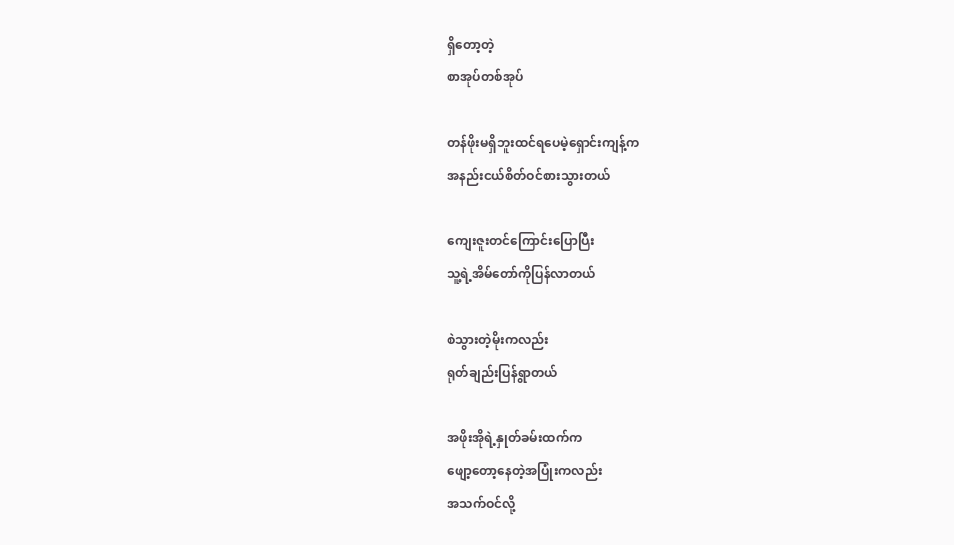ရှိတော့တဲ့
စာအုပ်တစ်အုပ်

တန်ဖိုးမရှိဘူးထင်ရပေမဲ့ရှောင်းကျန့်က
အနည်းငယ်စိတ်ဝင်စားသွားတယ်

ကျေးဇူးတင်ကြောင်းပြောပြီး
သူ့ရဲ့အိမ်တော်ကိုပြန်လာတယ်

စဲသွားတဲ့မိုးကလည်း
ရုတ်ချည်းပြန်ရွာတယ်

အဖိုးအိုရဲ့နှုတ်ခမ်းထက်က
ဖျော့တော့နေတဲ့အပြုံးကလည်း
အသက်ဝင်လို့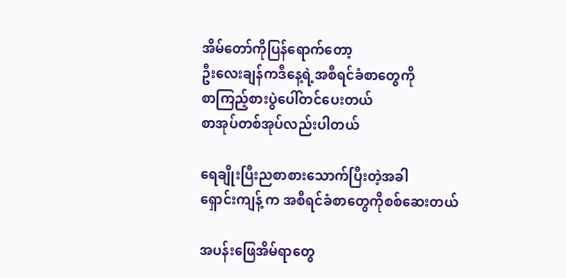အိမ်တော်ကိုပြန်ရောက်တော့
ဦးလေးချန်ကဒီနေ့ရဲ့အစီရင်ခံစာတွေကို
စာကြည့်စားပွဲပေါ်တင်ပေးတယ်
စာအုပ်တစ်အုပ်လည်းပါတယ်

ရေချိုးပြီးညစာစားသောက်ပြီးတဲ့အခါ
ရှောင်းကျန့် က အစီရင်ခံစာတွေကိုစစ်ဆေးတယ်

အပန်းဖြေအိမ်ရာတွေ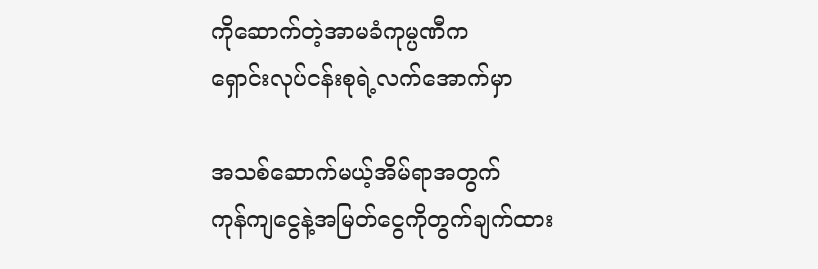ကိုဆောက်တဲ့အာမခံကုမ္ပဏီက
ရှောင်းလုပ်ငန်းစုရဲ့လက်အောက်မှာ

အသစ်ဆောက်မယ့်အိမ်ရာအတွက်
ကုန်ကျငွေနဲ့အမြတ်ငွေကိုတွက်ချက်ထား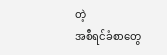တဲ့
အစီရင်ခံစာတွေ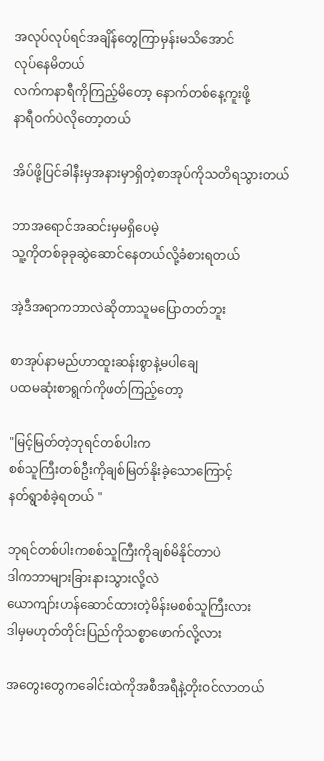အလုပ်လုပ်ရင်အချိန်တွေကြာမှန်းမသိအောင်
လုပ်နေမိတယ်
လက်ကနာရီကိုကြည့်မိတော့ နောက်တစ်နေ့ကူးဖို့
နာရီဝက်ပဲလိုတော့တယ်

အိပ်ဖို့ပြင်ခါနီးမှအနားမှာရှိတဲ့စာအုပ်ကိုသတိရသွားတယ်

ဘာအရောင်အဆင်းမှမရှိပေမဲ့
သူ့ကိုတစ်ခုခုဆွဲဆောင်နေတယ်လို့ခံစားရတယ်

အဲ့ဒီအရာကဘာလဲဆိုတာသူမပြောတတ်ဘူး

စာအုပ်နာမည်ဟာထူးဆန်းစွာနဲ့မပါချေ
ပထမဆုံးစာရွက်ကိုဖတ်ကြည့်တော့

"မြင့်မြတ်တဲ့ဘုရင်တစ်ပါးက
စစ်သူကြီးတစ်ဦးကိုချစ်မြတ်နိုးခဲ့သောကြောင့်
နတ်ရွာစံခဲ့ရတယ် "

ဘုရင်တစ်ပါးကစစ်သူကြီးကိုချစ်မိနိုင်တာပဲ
ဒါကဘာများခြားနားသွားလို့လဲ
ယောကျာ်းဟန်ဆောင်ထားတဲ့မိန်းမစစ်သူကြီးလား
ဒါမှမဟုတ်တိုင်းပြည်ကိုသစ္စာဖောက်လို့လား

အတွေးတွေကခေါင်းထဲကိုအစီအရီနဲ့တိုးဝင်လာတယ်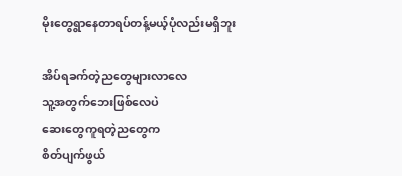မိုးတွေရွာနေတာရပ်တန့်မယ့်ပုံလည်းမရှိဘူး

အိပ်ရခက်တဲ့ညတွေများလာလေ
သူ့အတွက်ဘေးဖြစ်လေပဲ
ဆေးတွေကူရတဲ့ညတွေက
စိတ်ပျက်ဖွယ်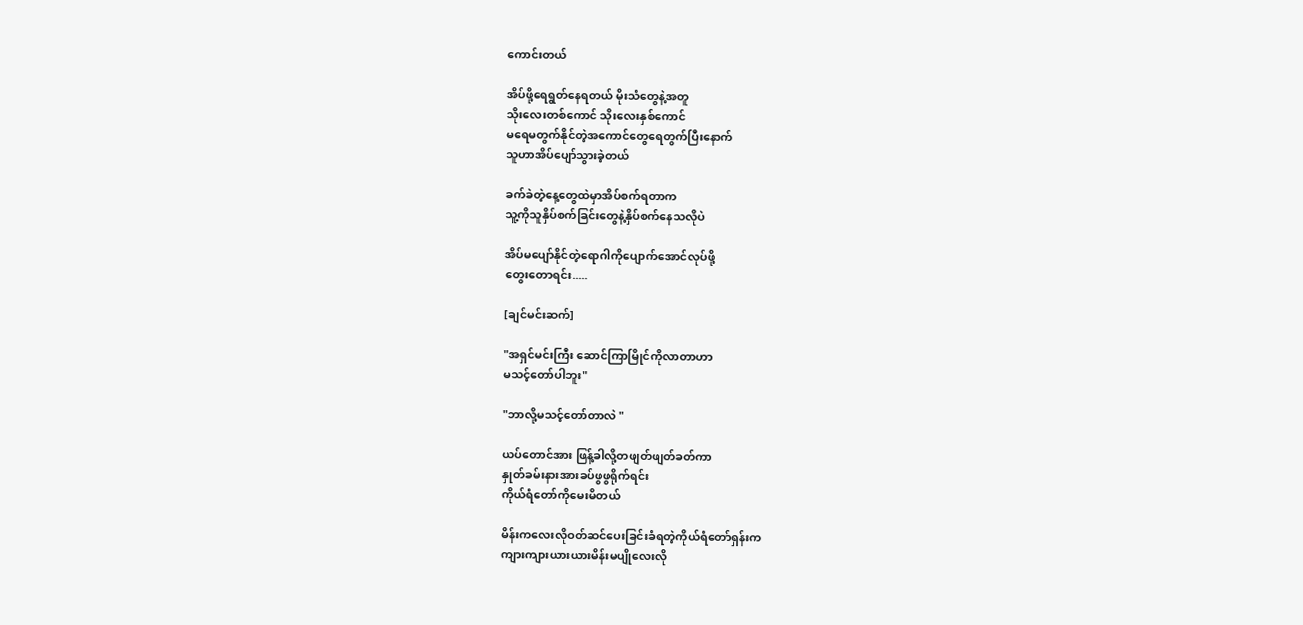ကောင်းတယ်

အိပ်ဖို့ရေရွတ်နေရတယ် မိုးသံတွေနဲ့အတူ
သိုးလေးတစ်ကောင် သိုးလေးနှစ်ကောင်
မရေမတွက်နိုင်တဲ့အကောင်တွေရေတွက်ပြီးနောက်
သူဟာအိပ်ပျော်သွားခဲ့တယ်

ခက်ခဲတဲ့နေ့တွေထဲမှာအိပ်စက်ရတာက
သူ့ကိုသူနှိပ်စက်ခြင်းတွေနဲ့နှိပ်စက်နေသလိုပဲ

အိပ်မပျော်နိုင်တဲ့ရောဂါကိုပျောက်အောင်လုပ်ဖို့
တွေးတောရင်း.....

[ချင်မင်းဆက်]

"အရှင်မင်းကြီး ဆောင်ကြာမြိုင်ကိုလာတာဟာ
မသင့်တော်ပါဘူး"

"ဘာလို့မသင့်တော်တာလဲ "

ယပ်တောင်အား ဖြန့်ခါလို့တဖျတ်ဖျတ်ခတ်ကာ
နှုတ်ခမ်းနားအားခပ်ဖွဖွရိုက်ရင်း
ကိုယ်ရံတော်ကိုမေးမိတယ်

မိန်းကလေးလိုဝတ်ဆင်ပေးခြင်းခံရတဲ့ကိုယ်ရံတော်ရှန်းက
ကျားကျားယားယားမိန်းမပျိုလေးလို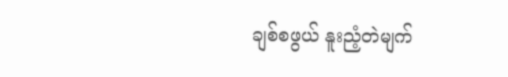ချစ်စဖွယ် နူးညံ့တဲမျက်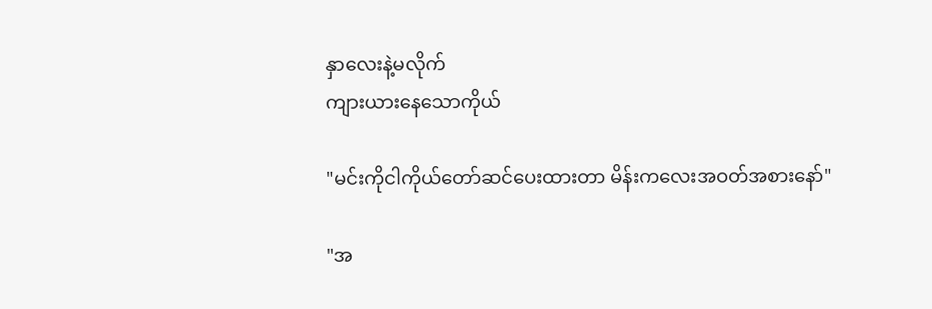နှာလေးနဲ့မလိုက်
ကျားယားနေသောကိုယ်

"မင်းကိုငါကိုယ်တော်ဆင်ပေးထားတာ မိန်းကလေးအဝတ်အစားနော်"

"အ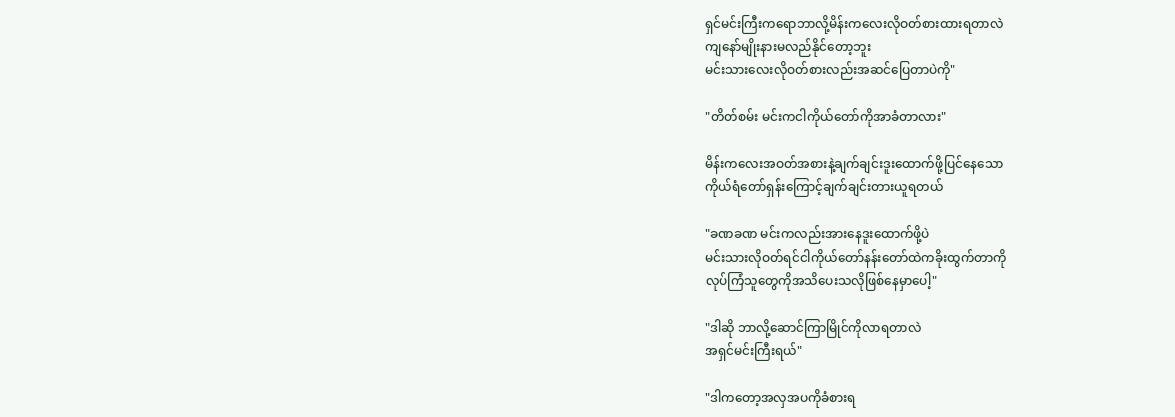ရှင်မင်းကြီးကရောဘာလို့မိန်းကလေးလိုဝတ်စားထားရတာလဲ
ကျနော်မျိုးနားမလည်နိုင်တော့ဘူး
မင်းသားလေးလိုဝတ်စားလည်းအဆင်ပြေတာပဲကို"

"တိတ်စမ်း မင်းကငါကိုယ်တော်ကိုအာခံတာလား"

မိန်းကလေးအဝတ်အစားနဲ့ချက်ချင်းဒူးထောက်ဖို့ပြင်နေသော
ကိုယ်ရံတော်ရှန်းကြောင့်ချက်ချင်းတားယူရတယ်

"ခဏခဏ မင်းကလည်းအားနေဒူးထောက်ဖို့ပဲ
မင်းသားလိုဝတ်ရင်ငါကိုယ်တော်နန်းတော်ထဲကခိုးထွက်တာကို
လုပ်ကြံသူတွေကိုအသိပေးသလိုဖြစ်နေမှာပေါ့"

"ဒါဆို ဘာလို့ဆောင်ကြာမြိုင်ကိုလာရတာလဲ
အရှင်မင်းကြီးရယ်"

"ဒါကတော့အလှအပကိုခံစားရ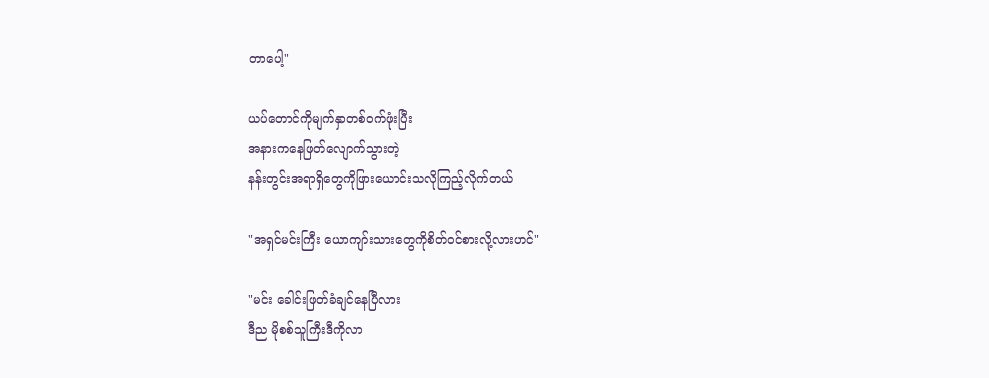တာပေါ့"

ယပ်တောင်ကိုမျက်နှာတစ်ဝက်ဖုံးပြီး
အနားကနေဖြတ်လျောက်သွားတဲ့
နန်းတွင်းအရာရှိတွေကိုဖြားယောင်းသလိုကြည့်လိုက်တယ်

"အရှင်မင်းကြီး ယောကျာ်းသားတွေကိုစိတ်ဝင်စားလို့လားဟင်"

"မင်း ခေါင်းဖြတ်ခံချင်နေပြီလား
ဒီည မိုစစ်သူကြီးဒီကိုလာ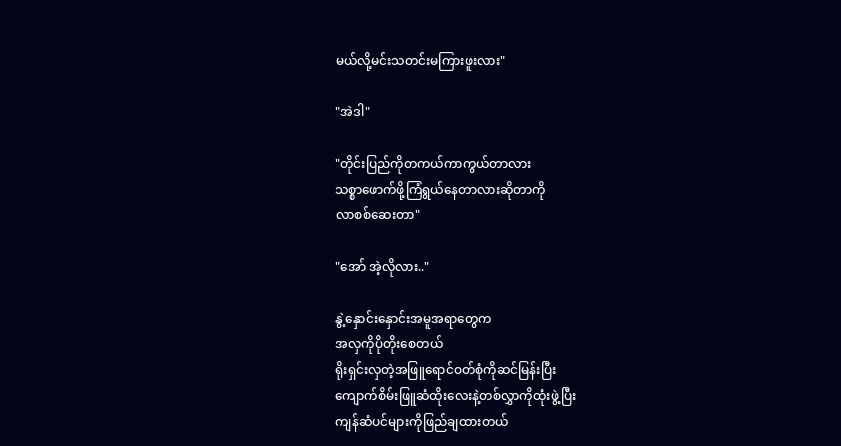မယ်လို့မင်းသတင်းမကြားဖူးလား"

"အဲဒါ"

"တိုင်းပြည်ကိုတကယ်ကာကွယ်တာလား
သစ္စာဖောက်ဖို့ကြံရွယ်နေတာလားဆိုတာကို
လာစစ်ဆေးတာ"

"အော် အဲ့လိုလား.."

နွဲ့နှောင်းနှောင်းအမူအရာတွေက
အလှကိုပိုတိုးစေတယ်
ရိုးရှင်းလှတဲ့အဖြူရောင်ဝတ်စုံကိုဆင်မြန်းပြီး
ကျောက်စိမ်းဖြူဆံထိုးလေးနဲ့တစ်လွှာကိုထုံးဖွဲ့ပြီး
ကျန်ဆံပင်များကိုဖြည်ချထားတယ်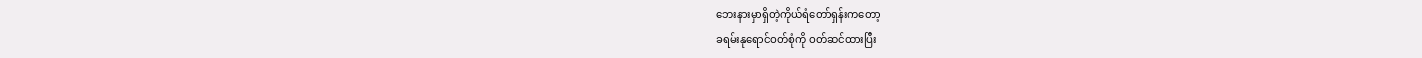ဘေးနားမှာရှိတဲ့ကိုယ်ရံတော်ရှန်းကတော့
ခရမ်းနုရောင်ဝတ်စုံကို ဝတ်ဆင်ထားပြီး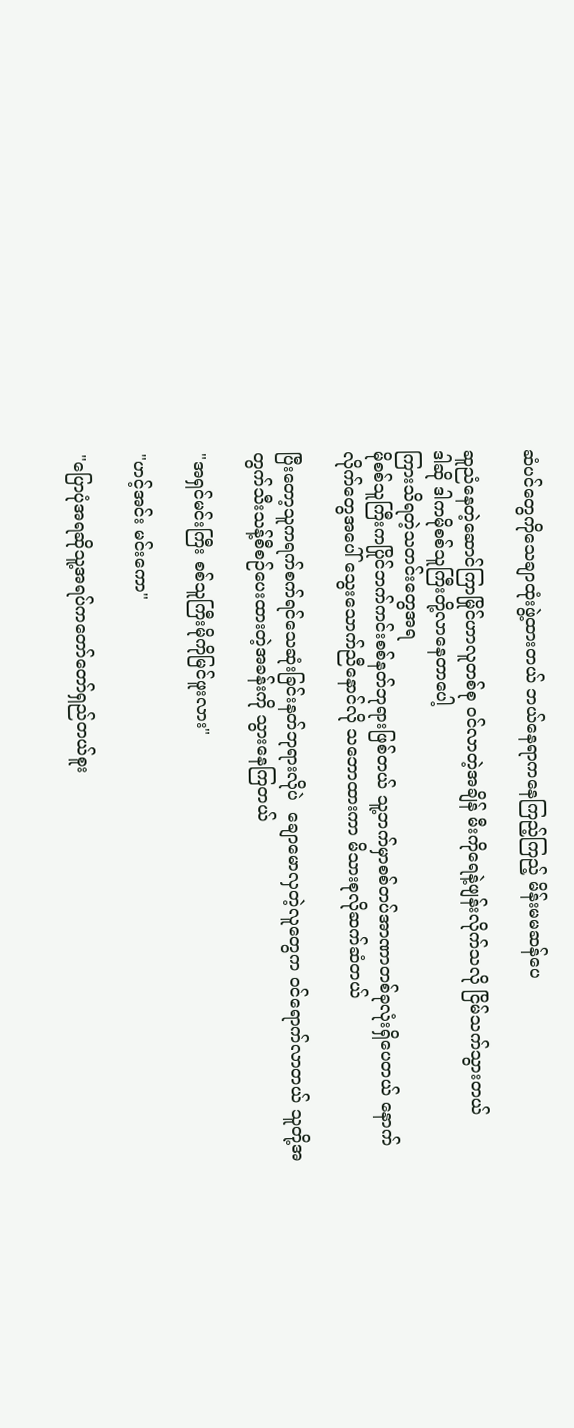ဆံပင်တွေကိုသေချာထုံးဖွဲ့ထားတယ် ဘယ်နေရာကနေကြည့်ကြည့် မိန်းမမဆန်ပေ

ဆူညံနေတဲ့ဆောင်ကြာမြိုင်ဟာလူတစ်စု ဝင်လာတဲ့အချိန် မီးကိုရေနဲ့ဖျန်းလိုက်သလို ငြိမ်သက်သွားတယ်
ဒါဆို ဒါကမိုစစ်သူကြီးတို့လာနေတာပေါ့
ကြားသိရတဲ့သတင်းတွေအရ
မိုစစ်သူကြီးကပြိုင်ဘက်ကင်းစစ်နတ်ဘုရားဖြစ်တယ် သူ့ဘက်မှာစစ်တပ်အာဏာတစ်ခုလုံးရှိပေတယ် နောက်လိုက်တွေအပေါ် သွေးသောက်ညီနောင်လို သဘောထားကာ မိသားစုလိုဆက်ဆံတယ်

ပြီးတော့သူကရက်စက်ရင်သေဆုံးခြင်းနတ်ဘုရားလိုပဲ  ချောမောလှတဲ့လူတွေက ဝင်ရောက်လာတယ် သူတို့အတွက်သီးသန့်စီစဉ်ပေးထားတဲ့အခန်းကို သွားနေကြတယ်

"အရှင်မင်းကြီး စစ်သူကြီးမိုကိုမြင်ဖူးလား"

"ဟင့်အင်း မင်းကော"

"ပြောပုံအရဆိုသူ့အရပ်ကတော်တော်ရှည်တယ်စူး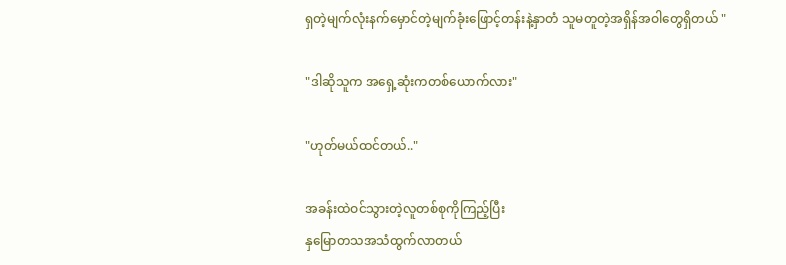ရှတဲ့မျက်လုံးနက်မှောင်တဲ့မျက်ခုံးဖြောင့်တန်းနဲ့နှာတံ သူမတူတဲ့အရှိန်အဝါတွေရှိတယ် "

"ဒါဆိုသူက အရှေ့ဆုံးကတစ်ယောက်လား"

"ဟုတ်မယ်ထင်တယ်.."

အခန်းထဲဝင်သွားတဲ့လူတစ်စုကိုကြည့်ပြီး
နှမြောတသအသံထွက်လာတယ်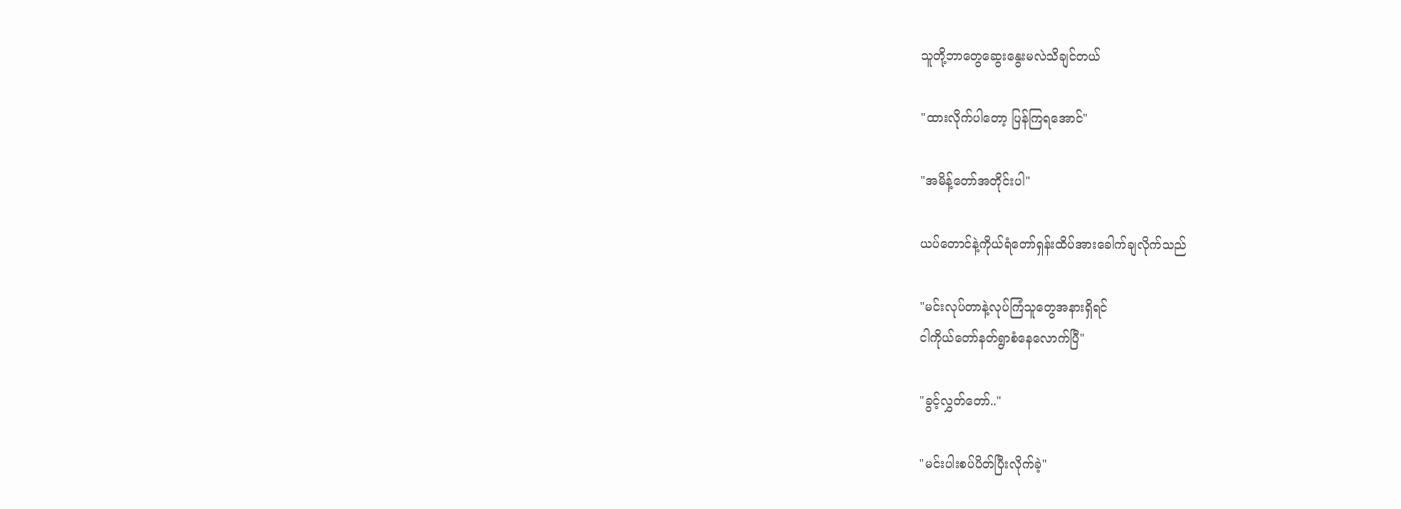သူတို့ဘာတွေဆွေးနွေးမလဲသိချင်တယ်

"ထားလိုက်ပါတော့ ပြန်ကြရအောင်"

"အမိန့်တော်အတိုင်းပါ"

ယပ်တောင်နဲ့ကိုယ်ရံတော်ရှန်းထိပ်အားခေါက်ချလိုက်သည်

"မင်းလုပ်တာနဲ့လုပ်ကြံသူတွေအနားရှိရင်
ငါကိုယ်တော်နတ်ရွာစံနေလောက်ပြီ"

"ခွင့်လွှတ်တော်.."

"မင်းပါးစပ်ပိတ်ပြီးလိုက်ခဲ့"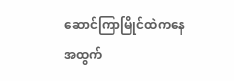ဆောင်ကြာမြိုင်ထဲကနေအထွက်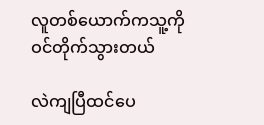လူတစ်ယောက်ကသူ့ကိုဝင်တိုက်သွားတယ်

လဲကျပြီထင်ပေ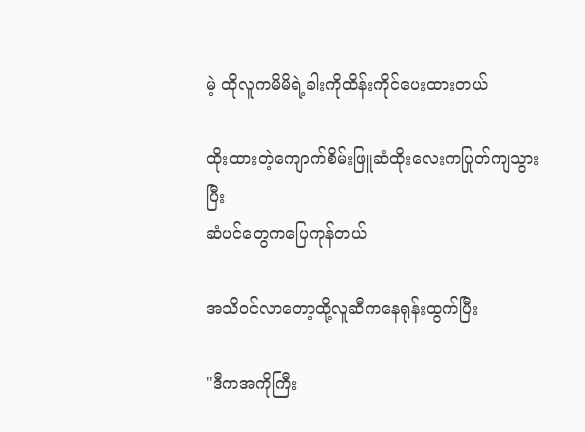မဲ့ ထိုလူကမိမိရဲ့ခါးကိုထိန်းကိုင်ပေးထားတယ်

ထိုးထားတဲ့ကျောက်စိမ်းဖြူဆံထိုးလေးကပြုတ်ကျသွားပြီး
ဆံပင်တွေကပြေကုန်တယ်

အသိဝင်လာတော့ထို့လူဆီကနေရုန်းထွက်ပြီး

"ဒီကအကိုကြီး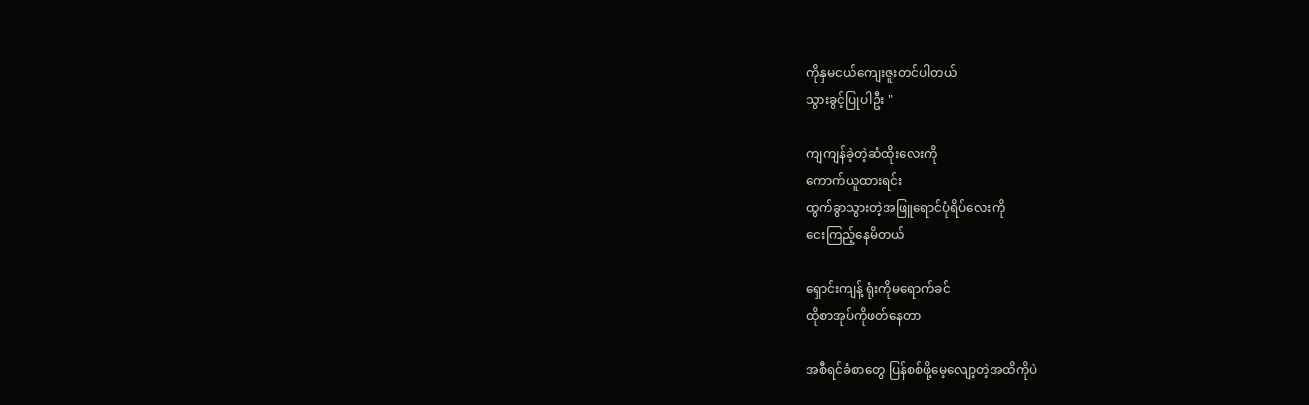ကိုနှမငယ်ကျေးဇူးတင်ပါတယ်
သွားခွင့်ပြုပါဦး "

ကျကျန်ခဲ့တဲ့ဆံထိုးလေးကို
ကောက်ယူထားရင်း
ထွက်ခွာသွားတဲ့အဖြူရောင်ပုံရိပ်လေးကို
ငေးကြည့်နေမိတယ်

ရှောင်းကျန့် ရုံးကိုမရောက်ခင်
ထိုစာအုပ်ကိုဖတ်နေတာ

အစီရင်ခံစာတွေ ပြန်စစ်ဖို့မေ့လျော့တဲ့အထိကိုပဲ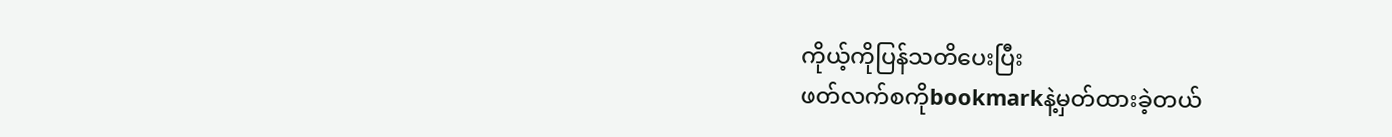ကိုယ့်ကိုပြန်သတိပေးပြီး
ဖတ်လက်စကိုbookmarkနဲ့မှတ်ထားခဲ့တယ်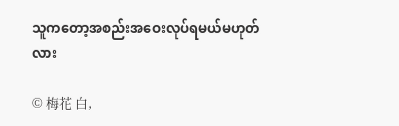သူကတော့အစည်းအဝေးလုပ်ရမယ်မဟုတ်လား

© 梅花 白,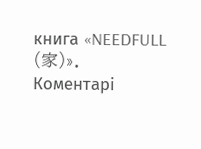книга «NEEDFULL (家)».
Коментарі